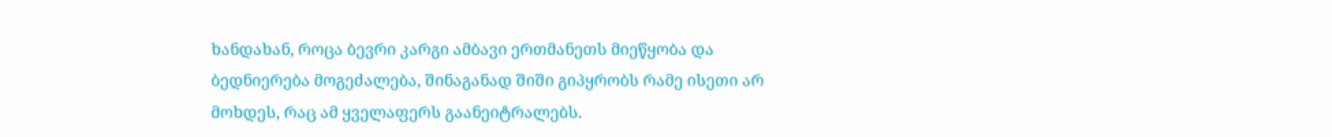ხანდახან, როცა ბევრი კარგი ამბავი ერთმანეთს მიეწყობა და ბედნიერება მოგეძალება, შინაგანად შიში გიპყრობს რამე ისეთი არ მოხდეს, რაც ამ ყველაფერს გაანეიტრალებს.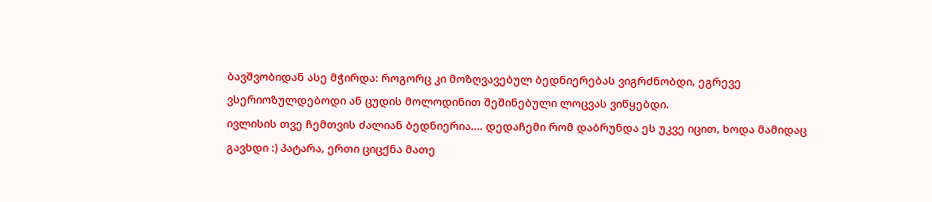ბავშვობიდან ასე მჭირდა: როგორც კი მოზღვავებულ ბედნიერებას ვიგრძნობდი, ეგრევე ვსერიოზულდებოდი ან ცუდის მოლოდინით შეშინებული ლოცვას ვიწყებდი.
ივლისის თვე ჩემთვის ძალიან ბედნიერია.... დედაჩემი რომ დაბრუნდა ეს უკვე იცით, ხოდა მამიდაც გავხდი :) პატარა, ერთი ციცქნა მათე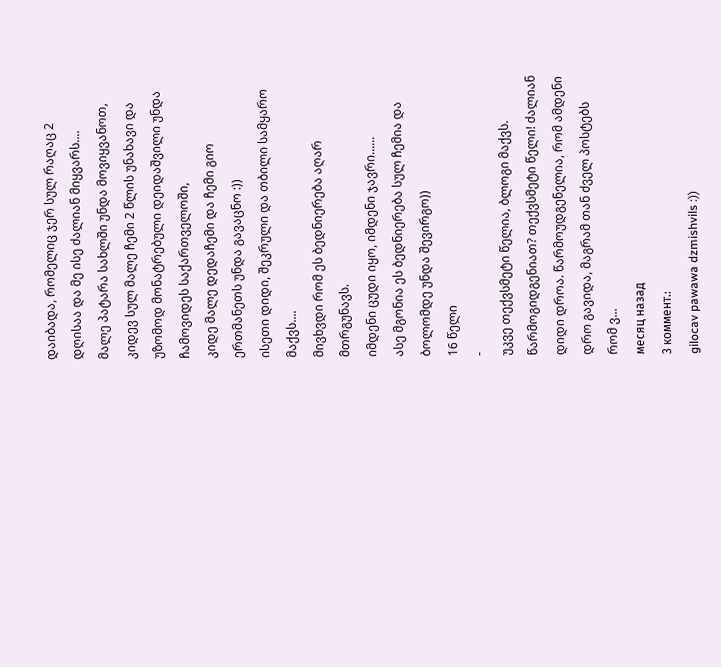დაიბადა, რომელიც ჯერ სულ რაღაც 2 დღისაა და მე ისე ძალიან მიყვარს....
მალე პატარა სახლში უნდა მოვიყვანოთ, კიდევ სულ მალე ჩემი 2 წლის უნახავი და უზომოდ მონატრებული დეიდაშვილი უნდა ჩამოვიდეს საქართველოში,
კიდე მალე დედაჩემი და ჩემი გიო ერთმანეთს უნდა გავაცნო :))
ისეთი დიდი, შეკრული და თბილი სამყარო მაქვს....
მივხვდი რომ ეს ბედნიერება აღარ მთრგუნავს.
იმდენი ცუდი იყო, იმდენი ჯავრი......
ასე მგონია ეს ბედნიერება სულ ჩემია და ბოლომდე უნდა შევირგო))
16 წელი
-
უკვე თექვსმეტი წელია, ბლოგი მაქვს. წარმოგიდგენიათ? თექვსმეტი წელი! ძალიან
დიდი დროა. წარმოუდგენელია, რომ ამდენი დრო გავიდა, მაგრამ თან ძველ პოსტებს
რომ ვ...
месяц назад
3 коммент.:
gilocav pawawa dzmishvils :))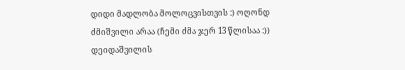დიდი მადლობა მოლოცვისთვის :) ოღონდ ძმიშვილი არაა (ჩემი ძმა ჯერ 13 წლისაა :)) დეიდაშვილის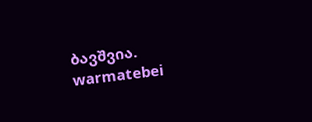ბავშვია.
warmatebei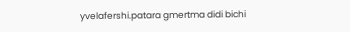yvelafershi.patara gmertma didi bichi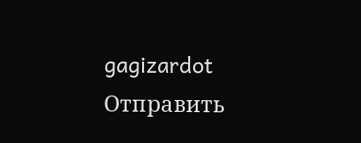gagizardot
Отправить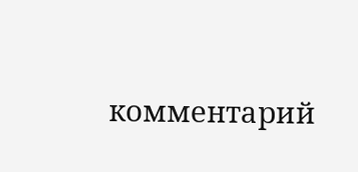комментарий